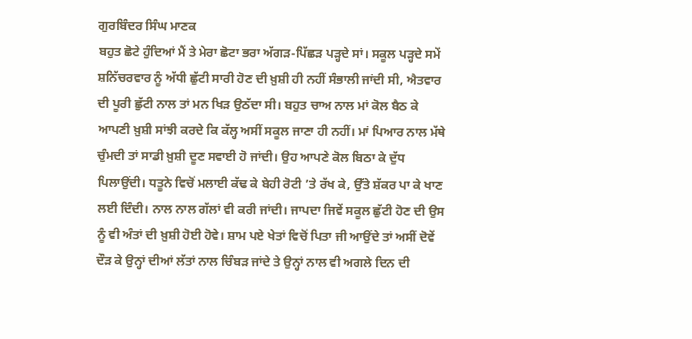ਗੁਰਬਿੰਦਰ ਸਿੰਘ ਮਾਣਕ
ਬਹੁਤ ਛੋਟੇ ਹੁੰਦਿਆਂ ਮੈਂ ਤੇ ਮੇਰਾ ਛੋਟਾ ਭਰਾ ਅੱਗੜ-ਪਿੱਛੜ ਪੜ੍ਹਦੇ ਸਾਂ। ਸਕੂਲ ਪੜ੍ਹਦੇ ਸਮੇਂ ਸ਼ਨਿੱਚਰਵਾਰ ਨੂੰ ਅੱਧੀ ਛੁੱਟੀ ਸਾਰੀ ਹੋਣ ਦੀ ਖ਼ੁਸ਼ੀ ਹੀ ਨਹੀਂ ਸੰਭਾਲੀ ਜਾਂਦੀ ਸੀ, ਐਤਵਾਰ ਦੀ ਪੂਰੀ ਛੁੱਟੀ ਨਾਲ ਤਾਂ ਮਨ ਖਿੜ ਉਠੱਦਾ ਸੀ। ਬਹੁਤ ਚਾਅ ਨਾਲ ਮਾਂ ਕੋਲ ਬੈਠ ਕੇ ਆਪਣੀ ਖ਼ੁਸ਼ੀ ਸਾਂਝੀ ਕਰਦੇ ਕਿ ਕੱਲ੍ਹ ਅਸੀਂ ਸਕੂਲ ਜਾਣਾ ਹੀ ਨਹੀਂ। ਮਾਂ ਪਿਆਰ ਨਾਲ ਮੱਥੇ ਚੁੰਮਦੀ ਤਾਂ ਸਾਡੀ ਖ਼ੁਸ਼ੀ ਦੂਣ ਸਵਾਈ ਹੋ ਜਾਂਦੀ। ਉਹ ਆਪਣੇ ਕੋਲ ਬਿਠਾ ਕੇ ਦੁੱਧ ਪਿਲਾਉਂਦੀ। ਧਤੂਨੇ ਵਿਚੋਂ ਮਲਾਈ ਕੱਢ ਕੇ ਬੇਹੀ ਰੋਟੀ ’ਤੇ ਰੱਖ ਕੇ, ਉੱਤੇ ਸ਼ੱਕਰ ਪਾ ਕੇ ਖਾਣ ਲਈ ਦਿੰਦੀ। ਨਾਲ ਨਾਲ ਗੱਲਾਂ ਵੀ ਕਰੀ ਜਾਂਦੀ। ਜਾਪਦਾ ਜਿਵੇਂ ਸਕੂਲ ਛੁੱਟੀ ਹੋਣ ਦੀ ਉਸ ਨੂੰ ਵੀ ਅੰਤਾਂ ਦੀ ਖ਼ੁਸ਼ੀ ਹੋਈ ਹੋਵੇ। ਸ਼ਾਮ ਪਏ ਖੇਤਾਂ ਵਿਚੋਂ ਪਿਤਾ ਜੀ ਆਉਂਦੇ ਤਾਂ ਅਸੀਂ ਦੋਵੇਂ ਦੌੜ ਕੇ ਉਨ੍ਹਾਂ ਦੀਆਂ ਲੱਤਾਂ ਨਾਲ ਚਿੰਬੜ ਜਾਂਦੇ ਤੇ ਉਨ੍ਹਾਂ ਨਾਲ ਵੀ ਅਗਲੇ ਦਿਨ ਦੀ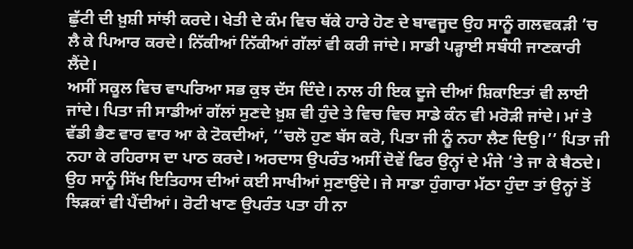ਛੁੱਟੀ ਦੀ ਖ਼ੁਸ਼ੀ ਸਾਂਝੀ ਕਰਦੇ। ਖੇਤੀ ਦੇ ਕੰਮ ਵਿਚ ਥੱਕੇ ਹਾਰੇ ਹੋਣ ਦੇ ਬਾਵਜੂਦ ਉਹ ਸਾਨੂੰ ਗਲਵਕੜੀ ’ਚ ਲੈ ਕੇ ਪਿਆਰ ਕਰਦੇ। ਨਿੱਕੀਆਂ ਨਿੱਕੀਆਂ ਗੱਲਾਂ ਵੀ ਕਰੀ ਜਾਂਦੇ। ਸਾਡੀ ਪੜ੍ਹਾਈ ਸਬੰਧੀ ਜਾਣਕਾਰੀ ਲੈਂਦੇ।
ਅਸੀਂ ਸਕੂਲ ਵਿਚ ਵਾਪਰਿਆ ਸਭ ਕੁਝ ਦੱਸ ਦਿੰਦੇ। ਨਾਲ ਹੀ ਇਕ ਦੂਜੇ ਦੀਆਂ ਸ਼ਿਕਾਇਤਾਂ ਵੀ ਲਾਈ ਜਾਂਦੇ। ਪਿਤਾ ਜੀ ਸਾਡੀਆਂ ਗੱਲਾਂ ਸੁਣਦੇ ਖ਼ੁਸ਼ ਵੀ ਹੁੰਦੇ ਤੇ ਵਿਚ ਵਿਚ ਸਾਡੇ ਕੰਨ ਵੀ ਮਰੋੜੀ ਜਾਂਦੇ। ਮਾਂ ਤੇ ਵੱਡੀ ਭੈਣ ਵਾਰ ਵਾਰ ਆ ਕੇ ਟੋਕਦੀਆਂ, ‘‘ਚਲੋ ਹੁਣ ਬੱਸ ਕਰੋ, ਪਿਤਾ ਜੀ ਨੂੰ ਨਹਾ ਲੈਣ ਦਿਉ।’’ ਪਿਤਾ ਜੀ ਨਹਾ ਕੇ ਰਹਿਰਾਸ ਦਾ ਪਾਠ ਕਰਦੇ। ਅਰਦਾਸ ਉਪਰੰਤ ਅਸੀਂ ਦੋਵੇਂ ਫਿਰ ਉਨ੍ਹਾਂ ਦੇ ਮੰਜੇ ’ਤੇ ਜਾ ਕੇ ਬੈਠਦੇ। ਉਹ ਸਾਨੂੰ ਸਿੱਖ ਇਤਿਹਾਸ ਦੀਆਂ ਕਈ ਸਾਖੀਆਂ ਸੁਣਾਉਂਦੇ। ਜੇ ਸਾਡਾ ਹੁੰਗਾਰਾ ਮੱਠਾ ਹੁੰਦਾ ਤਾਂ ਉਨ੍ਹਾਂ ਤੋਂ ਝਿੜਕਾਂ ਵੀ ਪੈਂਦੀਆਂ। ਰੋਟੀ ਖਾਣ ਉਪਰੰਤ ਪਤਾ ਹੀ ਨਾ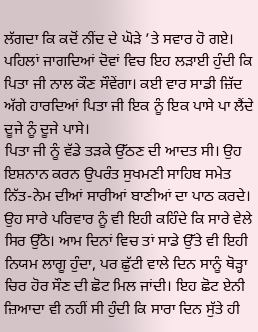ਲੱਗਦਾ ਕਿ ਕਦੋਂ ਨੀਂਦ ਦੇ ਘੋੜੇ ’ਤੇ ਸਵਾਰ ਹੋ ਗਏ। ਪਹਿਲਾਂ ਜਾਗਦਿਆਂ ਦੋਵਾਂ ਵਿਚ ਇਹ ਲੜਾਈ ਹੁੰਦੀ ਕਿ ਪਿਤਾ ਜੀ ਨਾਲ ਕੌਣ ਸੌਵੇਂਗਾ। ਕਈ ਵਾਰ ਸਾਡੀ ਜ਼ਿੱਦ ਅੱਗੇ ਹਾਰਦਿਆਂ ਪਿਤਾ ਜੀ ਇਕ ਨੂੰ ਇਕ ਪਾਸੇ ਪਾ ਲੈਂਦੇ ਦੂਜੇ ਨੂੰ ਦੂਜੇ ਪਾਸੇ।
ਪਿਤਾ ਜੀ ਨੂੰ ਵੱਡੇ ਤੜਕੇ ਉੱਠਣ ਦੀ ਆਦਤ ਸੀ। ਉਹ ਇਸ਼ਨਾਨ ਕਰਨ ਉਪਰੰਤ ਸੁਖਮਣੀ ਸਾਹਿਬ ਸਮੇਤ ਨਿੱਤ-ਨੇਮ ਦੀਆਂ ਸਾਰੀਆਂ ਬਾਣੀਆਂ ਦਾ ਪਾਠ ਕਰਦੇ। ਉਹ ਸਾਰੇ ਪਰਿਵਾਰ ਨੂੰ ਵੀ ਇਹੀ ਕਹਿੰਦੇ ਕਿ ਸਾਰੇ ਵੇਲੇ ਸਿਰ ਉੱਠੋ। ਆਮ ਦਿਨਾਂ ਵਿਚ ਤਾਂ ਸਾਡੇ ਉੱਤੇ ਵੀ ਇਹੀ ਨਿਯਮ ਲਾਗੂ ਹੁੰਦਾ, ਪਰ ਛੁੱਟੀ ਵਾਲੇ ਦਿਨ ਸਾਨੂੰ ਥੋੜ੍ਹਾ ਚਿਰ ਹੋਰ ਸੌਣ ਦੀ ਛੋਟ ਮਿਲ ਜਾਂਦੀ। ਇਹ ਛੋਟ ਏਨੀ ਜ਼ਿਆਦਾ ਵੀ ਨਹੀਂ ਸੀ ਹੁੰਦੀ ਕਿ ਸਾਰਾ ਦਿਨ ਸੁੱਤੇ ਹੀ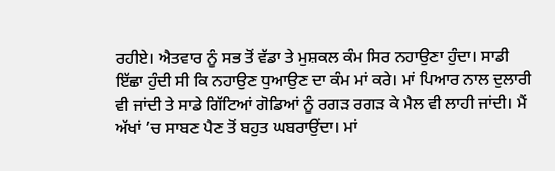ਰਹੀਏ। ਐਤਵਾਰ ਨੂੰ ਸਭ ਤੋਂ ਵੱਡਾ ਤੇ ਮੁਸ਼ਕਲ ਕੰਮ ਸਿਰ ਨਹਾਉਣਾ ਹੁੰਦਾ। ਸਾਡੀ ਇੱਛਾ ਹੁੰਦੀ ਸੀ ਕਿ ਨਹਾਉਣ ਧੁਆਉਣ ਦਾ ਕੰਮ ਮਾਂ ਕਰੇ। ਮਾਂ ਪਿਆਰ ਨਾਲ ਦੁਲਾਰੀ ਵੀ ਜਾਂਦੀ ਤੇ ਸਾਡੇ ਗਿੱਟਿਆਂ ਗੋਡਿਆਂ ਨੂੰ ਰਗੜ ਰਗੜ ਕੇ ਮੈਲ ਵੀ ਲਾਹੀ ਜਾਂਦੀ। ਮੈਂ ਅੱਖਾਂ ’ਚ ਸਾਬਣ ਪੈਣ ਤੋਂ ਬਹੁਤ ਘਬਰਾਉਂਦਾ। ਮਾਂ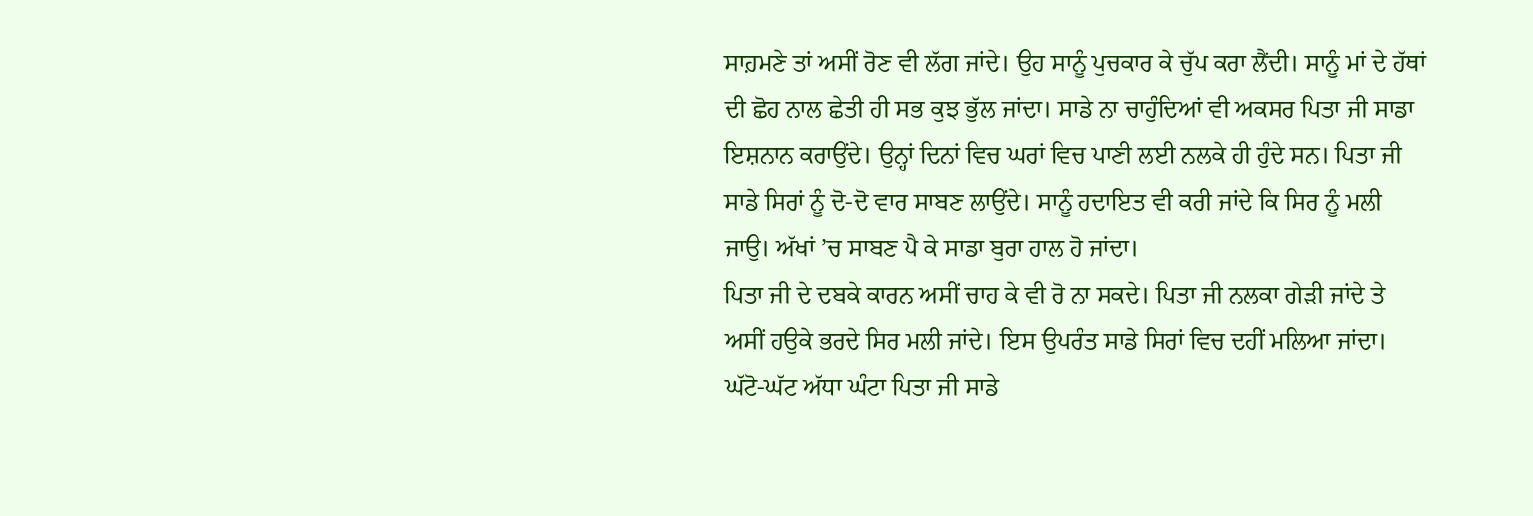ਸਾਹ਼ਮਣੇ ਤਾਂ ਅਸੀਂ ਰੋਣ ਵੀ ਲੱਗ ਜਾਂਦੇ। ਉਹ ਸਾਨੂੰ ਪੁਚਕਾਰ ਕੇ ਚੁੱਪ ਕਰਾ ਲੈਂਦੀ। ਸਾਨੂੰ ਮਾਂ ਦੇ ਹੱਥਾਂ ਦੀ ਛੋਹ ਨਾਲ ਛੇਤੀ ਹੀ ਸਭ ਕੁਝ ਭੁੱਲ ਜਾਂਦਾ। ਸਾਡੇ ਨਾ ਚਾਹੁੰਦਿਆਂ ਵੀ ਅਕਸਰ ਪਿਤਾ ਜੀ ਸਾਡਾ ਇਸ਼ਨਾਨ ਕਰਾਉਂਦੇ। ਉਨ੍ਹਾਂ ਦਿਨਾਂ ਵਿਚ ਘਰਾਂ ਵਿਚ ਪਾਣੀ ਲਈ ਨਲਕੇ ਹੀ ਹੁੰਦੇ ਸਨ। ਪਿਤਾ ਜੀ ਸਾਡੇ ਸਿਰਾਂ ਨੂੰ ਦੋ-ਦੋ ਵਾਰ ਸਾਬਣ ਲਾਉਂਦੇ। ਸਾਨੂੰ ਹਦਾਇਤ ਵੀ ਕਰੀ ਜਾਂਦੇ ਕਿ ਸਿਰ ਨੂੰ ਮਲੀ ਜਾਉ। ਅੱਖਾਂ ’ਚ ਸਾਬਣ ਪੈ ਕੇ ਸਾਡਾ ਬੁਰਾ ਹਾਲ ਹੋ ਜਾਂਦਾ।
ਪਿਤਾ ਜੀ ਦੇ ਦਬਕੇ ਕਾਰਨ ਅਸੀਂ ਚਾਹ ਕੇ ਵੀ ਰੋ ਨਾ ਸਕਦੇ। ਪਿਤਾ ਜੀ ਨਲਕਾ ਗੇੜੀ ਜਾਂਦੇ ਤੇ ਅਸੀਂ ਹਉਕੇ ਭਰਦੇ ਸਿਰ ਮਲੀ ਜਾਂਦੇ। ਇਸ ਉਪਰੰਤ ਸਾਡੇ ਸਿਰਾਂ ਵਿਚ ਦਹੀਂ ਮਲਿਆ ਜਾਂਦਾ। ਘੱਟੋ-ਘੱਟ ਅੱਧਾ ਘੰਟਾ ਪਿਤਾ ਜੀ ਸਾਡੇ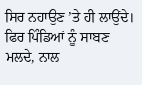ਸਿਰ ਨਹਾਉਣ ’ਤੇ ਹੀ ਲਾਉਂਦੇ। ਫਿਰ ਪਿੰਡਿਆਂ ਨੂੰ ਸਾਬਣ ਮਲਦੇ, ਨਾਲ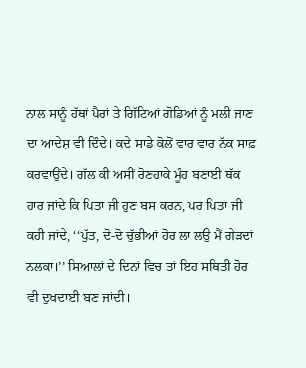ਨਾਲ ਸਾਨੂੰ ਹੱਥਾਂ ਪੈਰਾਂ ਤੇ ਗਿੱਟਿਆਂ ਗੋਡਿਆਂ ਨੂੰ ਮਲੀ ਜਾਣ ਦਾ ਆਦੇਸ਼ ਵੀ ਦਿੰਦੇ। ਕਦੇ ਸਾਡੇ ਕੋਲੋਂ ਵਾਰ ਵਾਰ ਨੱਕ ਸਾਫ਼ ਕਰਵਾਉਂਦੇ। ਗੱਲ ਕੀ ਅਸੀਂ ਰੋਣਹਾਕੇ ਮੂੰਹ ਬਣਾਈ ਥੱਕ ਹਾਰ ਜਾਂਦੇ ਕਿ ਪਿਤਾ ਜੀ ਹੁਣ ਬਸ ਕਰਨ, ਪਰ ਪਿਤਾ ਜੀ ਕਹੀ ਜਾਂਦੇ, ‘‘ਪੁੱਤ, ਦੋ-ਦੋ ਚੁੱਭੀਆਂ ਹੋਰ ਲਾ ਲਉ ਮੈਂ ਗੇੜਦਾਂ ਨਲਕਾ।’’ ਸਿਆਲਾਂ ਦੇ ਦਿਨਾਂ ਵਿਚ ਤਾਂ ਇਹ ਸਥਿਤੀ ਹੋਰ ਵੀ ਦੁਖਦਾਈ ਬਣ ਜਾਂਦੀ।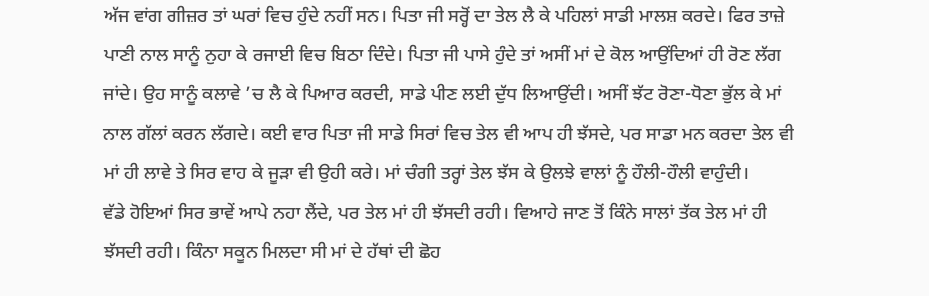ਅੱਜ ਵਾਂਗ ਗੀਜ਼ਰ ਤਾਂ ਘਰਾਂ ਵਿਚ ਹੁੰਦੇ ਨਹੀਂ ਸਨ। ਪਿਤਾ ਜੀ ਸਰ੍ਹੋਂ ਦਾ ਤੇਲ ਲੈ ਕੇ ਪਹਿਲਾਂ ਸਾਡੀ ਮਾਲਸ਼ ਕਰਦੇ। ਫਿਰ ਤਾਜ਼ੇ ਪਾਣੀ ਨਾਲ ਸਾਨੂੰ ਨੁਹਾ ਕੇ ਰਜਾਈ ਵਿਚ ਬਿਠਾ ਦਿੰਦੇ। ਪਿਤਾ ਜੀ ਪਾਸੇ ਹੁੰਦੇ ਤਾਂ ਅਸੀਂ ਮਾਂ ਦੇ ਕੋਲ ਆਉਂਦਿਆਂ ਹੀ ਰੋਣ ਲੱਗ ਜਾਂਦੇ। ਉਹ ਸਾਨੂੰ ਕਲਾਵੇ ’ਚ ਲੈ ਕੇ ਪਿਆਰ ਕਰਦੀ, ਸਾਡੇ ਪੀਣ ਲਈ ਦੁੱਧ ਲਿਆਉਂਦੀ। ਅਸੀਂ ਝੱਟ ਰੋਣਾ-ਧੋਣਾ ਭੁੱਲ ਕੇ ਮਾਂ ਨਾਲ ਗੱਲਾਂ ਕਰਨ ਲੱਗਦੇ। ਕਈ ਵਾਰ ਪਿਤਾ ਜੀ ਸਾਡੇ ਸਿਰਾਂ ਵਿਚ ਤੇਲ ਵੀ ਆਪ ਹੀ ਝੱਸਦੇ, ਪਰ ਸਾਡਾ ਮਨ ਕਰਦਾ ਤੇਲ ਵੀ ਮਾਂ ਹੀ ਲਾਵੇ ਤੇ ਸਿਰ ਵਾਹ ਕੇ ਜੂੜਾ ਵੀ ਉਹੀ ਕਰੇ। ਮਾਂ ਚੰਗੀ ਤਰ੍ਹਾਂ ਤੇਲ ਝੱਸ ਕੇ ਉਲਝੇ ਵਾਲਾਂ ਨੂੰ ਹੌਲੀ-ਹੌਲੀ ਵਾਹੁੰਦੀ।
ਵੱਡੇ ਹੋਇਆਂ ਸਿਰ ਭਾਵੇਂ ਆਪੇ ਨਹਾ ਲੈਂਦੇ, ਪਰ ਤੇਲ ਮਾਂ ਹੀ ਝੱਸਦੀ ਰਹੀ। ਵਿਆਹੇ ਜਾਣ ਤੋਂ ਕਿੰਨੇ ਸਾਲਾਂ ਤੱਕ ਤੇਲ ਮਾਂ ਹੀ ਝੱਸਦੀ ਰਹੀ। ਕਿੰਨਾ ਸਕੂਨ ਮਿਲਦਾ ਸੀ ਮਾਂ ਦੇ ਹੱਥਾਂ ਦੀ ਛੋਹ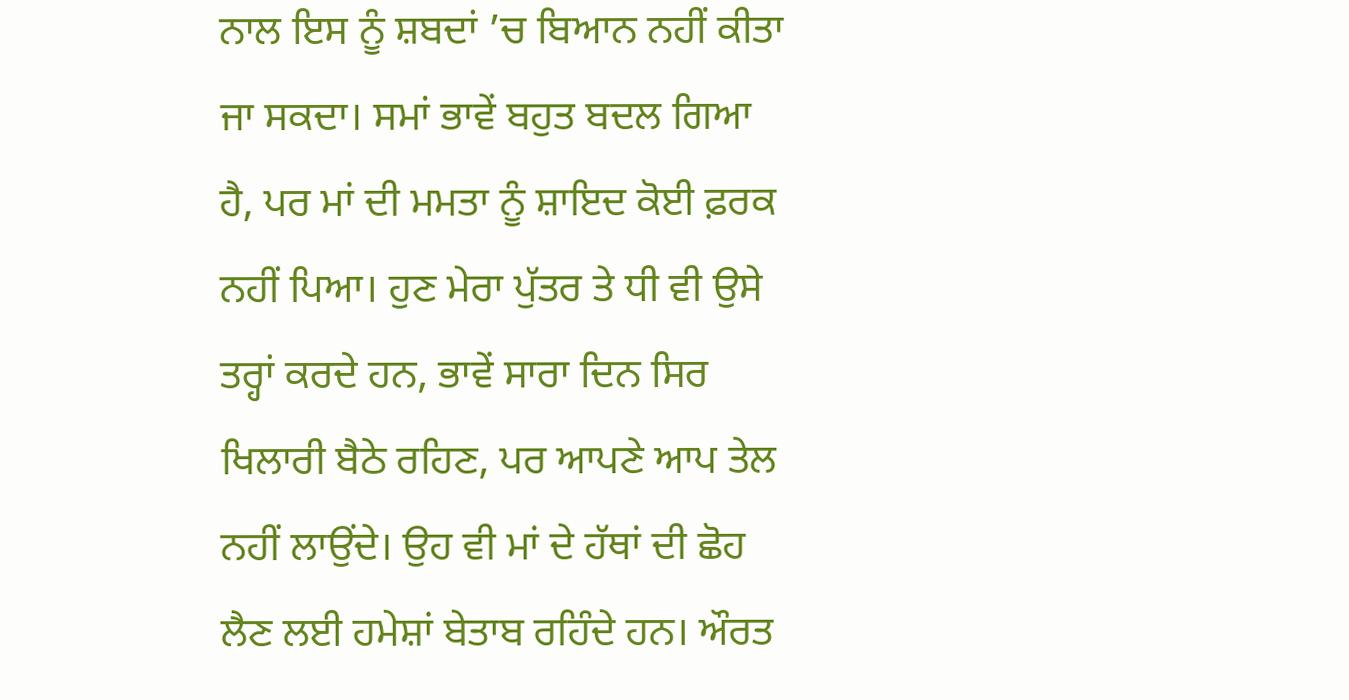ਨਾਲ ਇਸ ਨੂੰ ਸ਼ਬਦਾਂ ’ਚ ਬਿਆਨ ਨਹੀਂ ਕੀਤਾ ਜਾ ਸਕਦਾ। ਸਮਾਂ ਭਾਵੇਂ ਬਹੁਤ ਬਦਲ ਗਿਆ ਹੈ, ਪਰ ਮਾਂ ਦੀ ਮਮਤਾ ਨੂੰ ਸ਼ਾਇਦ ਕੋਈ ਫ਼ਰਕ ਨਹੀਂ ਪਿਆ। ਹੁਣ ਮੇਰਾ ਪੁੱਤਰ ਤੇ ਧੀ ਵੀ ਉਸੇ ਤਰ੍ਹਾਂ ਕਰਦੇ ਹਨ, ਭਾਵੇਂ ਸਾਰਾ ਦਿਨ ਸਿਰ ਖਿਲਾਰੀ ਬੈਠੇ ਰਹਿਣ, ਪਰ ਆਪਣੇ ਆਪ ਤੇਲ ਨਹੀਂ ਲਾਉਂਦੇ। ਉਹ ਵੀ ਮਾਂ ਦੇ ਹੱਥਾਂ ਦੀ ਛੋਹ ਲੈਣ ਲਈ ਹਮੇਸ਼ਾਂ ਬੇਤਾਬ ਰਹਿੰਦੇ ਹਨ। ਔਰਤ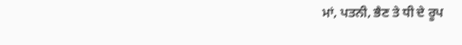ਮਾਂ, ਪਤਨੀ, ਭੈਣ ਤੇ ਧੀ ਦੇ ਰੂਪ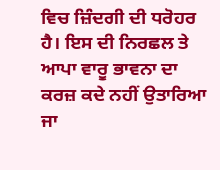ਵਿਚ ਜ਼ਿੰਦਗੀ ਦੀ ਧਰੋਹਰ ਹੈ। ਇਸ ਦੀ ਨਿਰਛਲ ਤੇ ਆਪਾ ਵਾਰੂ ਭਾਵਨਾ ਦਾ ਕਰਜ਼ ਕਦੇ ਨਹੀਂ ਉਤਾਰਿਆ ਜਾ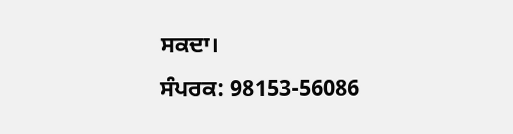ਸਕਦਾ।
ਸੰਪਰਕ: 98153-56086